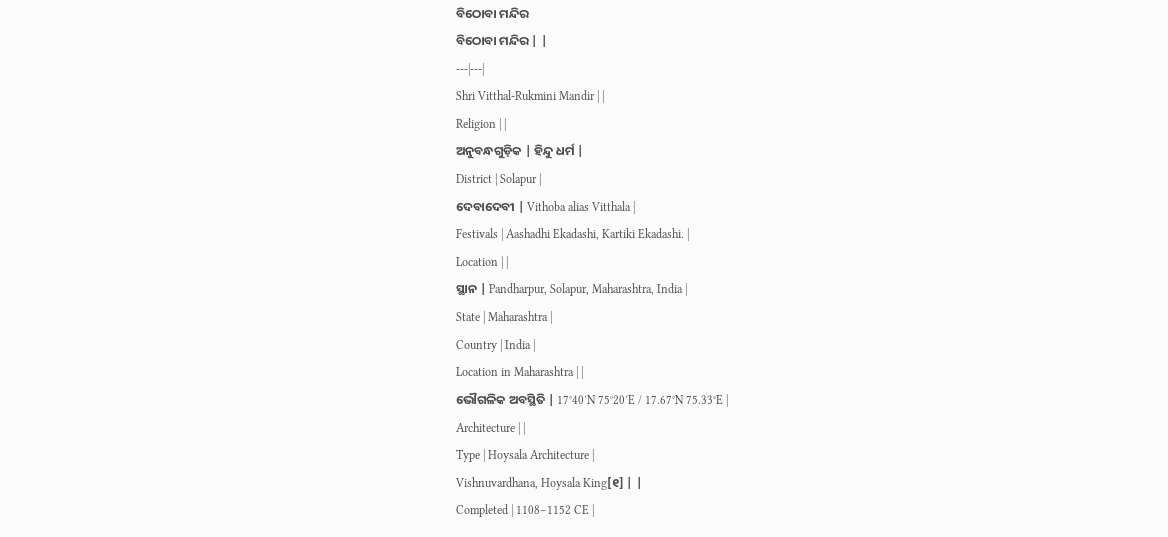ବିଠୋବା ମନ୍ଦିର
ବିଠୋବା ମନ୍ଦିର | |
---|---|
Shri Vitthal-Rukmini Mandir | |
Religion | |
ଅନୁବନ୍ଧଗୁଡ଼ିକ | ହିନ୍ଦୁ ଧର୍ମ |
District | Solapur |
ଦେବାଦେବୀ | Vithoba alias Vitthala |
Festivals | Aashadhi Ekadashi, Kartiki Ekadashi. |
Location | |
ସ୍ଥାନ | Pandharpur, Solapur, Maharashtra, India |
State | Maharashtra |
Country | India |
Location in Maharashtra | |
ଭୌଗଳିକ ଅବସ୍ଥିତି | 17°40′N 75°20′E / 17.67°N 75.33°E |
Architecture | |
Type | Hoysala Architecture |
Vishnuvardhana, Hoysala King[୧] | |
Completed | 1108–1152 CE |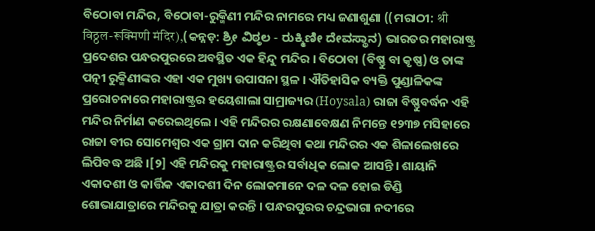ବିଠୋବା ମନ୍ଦିର, ବିଠୋବା-ରୁକ୍ମିଣୀ ମନ୍ଦିର ନାମରେ ମଧ୍ୟ ଜଣାଶୁଣା ((ମରାଠୀ: श्री विठ्ठल-रूक्मिणी मंदिर),(କନ୍ନଡ଼: ಶ್ರೀ ವಿಠ್ಠಲ - ರುಕ್ಮಿಣೀ ದೇವಸ್ಥಾನ) ଭାରତର ମହାରାଷ୍ଟ୍ର ପ୍ରଦେଶର ପନ୍ଧରପୁରରେ ଅବସ୍ଥିତ ଏକ ହିନ୍ଦୁ ମନ୍ଦିର । ବିଠୋବା (ବିଷ୍ଣୁ ବା କୃଷ୍ଣ) ଓ ତାଙ୍କ ପତ୍ନୀ ରୁକ୍ମିଣୀଙ୍କର ଏହା ଏକ ମୁଖ୍ୟ ଉପାସନା ସ୍ଥଳ । ଐତିହାସିକ ବ୍ୟକ୍ତି ପୁଣ୍ଡାଳିକଙ୍କ ପ୍ରରୋଚନାରେ ମହାରାଷ୍ଟ୍ରର ହୟେଶାଲା ସାମ୍ରାଜ୍ୟର (Hoysala) ରାଜା ବିଷ୍ଣୁବର୍ଦ୍ଧନ ଏହି ମନ୍ଦିର ନିର୍ମାଣ କରେଇଥିଲେ । ଏହି ମନ୍ଦିରର ରକ୍ଷଣାବେକ୍ଷଣ ନିମନ୍ତେ ୧୨୩୭ ମସିହାରେ ରାଜା ବୀର ସୋମେଶ୍ୱର ଏକ ଗ୍ରାମ ଦାନ କରିଥିବା କଥା ମନ୍ଦିରର ଏକ ଶିଳାଲେଖରେ ଲିପିବଦ୍ଧ ଅଛି ।[୨] ଏହି ମନ୍ଦିରକୁ ମହାରାଷ୍ଟ୍ରର ସର୍ବାଧିକ ଲୋକ ଆସନ୍ତି । ଶାୟାନି ଏକାଦଶୀ ଓ କାର୍ତ୍ତିକ ଏକାଦଶୀ ଦିନ ଲୋକମାନେ ଦଳ ଦଳ ହୋଇ ଡିଣ୍ଡି ଶୋଭାଯାତ୍ରାରେ ମନ୍ଦିରକୁ ଯାତ୍ରା କରନ୍ତି । ପନ୍ଧରପୁରର ଚନ୍ଦ୍ରଭାଗା ନଦୀରେ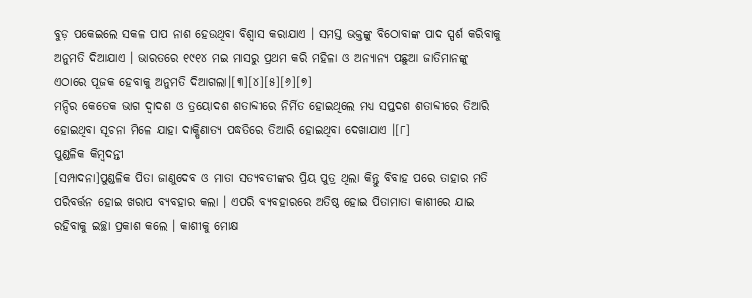ବୁଡ଼ ପକେଇଲେ ସକଳ ପାପ ନାଶ ହେଉଥିବା ବିଶ୍ୱାସ କରାଯାଏ । ସମସ୍ତ ଭକ୍ତଙ୍କୁ ବିଠୋବାଙ୍କ ପାଦ ସ୍ପର୍ଶ କରିବାକୁ ଅନୁମତି ଦିଆଯାଏ । ଭାରତରେ ୧୯୧୪ ମଇ ମାସରୁ ପ୍ରଥମ କରି ମହିଳା ଓ ଅନ୍ୟାନ୍ୟ ପଛୁଆ ଜାତିମାନଙ୍କୁ ଏଠାରେ ପୂଜକ ହେବାକୁ ଅନୁମତି ଦିଆଗଲା।[୩][୪][୫][୬][୭]
ମନ୍ଦିର କେତେକ ଭାଗ ଦ୍ୱାଦଶ ଓ ତ୍ରୟୋଦଶ ଶତାବ୍ଦୀରେ ନିର୍ମିତ ହୋଇଥିଲେ ମଧ୍ୟ ସପ୍ତଦଶ ଶତାବ୍ଦୀରେ ତିଆରି ହୋଇଥିବା ସୂଚନା ମିଳେ ଯାହା ଦାକ୍ଷିଣାତ୍ୟ ପଦ୍ଧତିରେ ତିଆରି ହୋଇଥିବା ଦେଖାଯାଏ ।[୮]
ପୁଣ୍ଡଳିକ କିମ୍ବଦନ୍ତୀ
[ସମ୍ପାଦନା]ପୁଣ୍ଡଳିକ ପିତା ଜାଣୁଦେବ ଓ ମାତା ସତ୍ୟବତୀଙ୍କର ପ୍ରିୟ ପୁତ୍ର ଥିଲା କିନ୍ତୁ ବିବାହ ପରେ ତାହାର ମତି ପରିବର୍ତ୍ତନ ହୋଇ ଖରାପ ବ୍ୟବହାର କଲା । ଏପରି ବ୍ୟବହାରରେ ଅତିଷ୍ଠ ହୋଇ ପିତାମାତା କାଶୀରେ ଯାଇ ରହିବାକୁ ଇଚ୍ଛା ପ୍ରକାଶ କଲେ । କାଶୀକୁ ମୋକ୍ଷ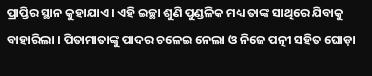ପ୍ରାପ୍ତିର ସ୍ଥାନ କୁହାଯାଏ । ଏହି ଇଚ୍ଛା ଶୁଣି ପୁଣ୍ଡଳିକ ମଧ୍ୟ ତାଙ୍କ ସାଥିରେ ଯିବାକୁ ବାହାରିଲା । ପିତାମାତାଙ୍କୁ ପାଦର ଚଳେଇ ନେଲା ଓ ନିଜେ ପତ୍ନୀ ସହିତ ଘୋଡ଼ା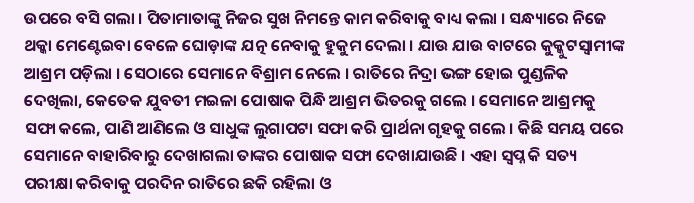ଉପରେ ବସି ଗଲା । ପିତାମାତାଙ୍କୁ ନିଜର ସୁଖ ନିମନ୍ତେ କାମ କରିବାକୁ ବାଧ୍ୟ କଲା । ସନ୍ଧ୍ୟାରେ ନିଜେ ଥକ୍କା ମେଣ୍ଟେଇବା ବେଳେ ଘୋଡ଼ାଙ୍କ ଯତ୍ନ ନେବାକୁ ହୁକୁମ ଦେଲା । ଯାଉ ଯାଉ ବାଟରେ କୁକ୍କୁଟସ୍ୱାମୀଙ୍କ ଆଶ୍ରମ ପଡ଼ିଲା । ସେଠାରେ ସେମାନେ ବିଶ୍ରାମ ନେଲେ । ରାତିରେ ନିଦ୍ରା ଭଙ୍ଗ ହୋଇ ପୁଣ୍ଡଳିକ ଦେଖିଲା, କେତେକ ଯୁବତୀ ମଇଳା ପୋଷାକ ପିନ୍ଧି ଆଶ୍ରମ ଭିତରକୁ ଗଲେ । ସେମାନେ ଆଶ୍ରମକୁ ସଫା କଲେ, ପାଣି ଆଣିଲେ ଓ ସାଧୁଙ୍କ ଲୁଗାପଟା ସଫା କରି ପ୍ରାର୍ଥନା ଗୃହକୁ ଗଲେ । କିଛି ସମୟ ପରେ ସେମାନେ ବାହାରିବାରୁ ଦେଖାଗଲା ତାଙ୍କର ପୋଷାକ ସଫା ଦେଖାଯାଉଛି । ଏହା ସ୍ୱପ୍ନ କି ସତ୍ୟ ପରୀକ୍ଷା କରିବାକୁ ପରଦିନ ରାତିରେ ଛକି ରହିଲା ଓ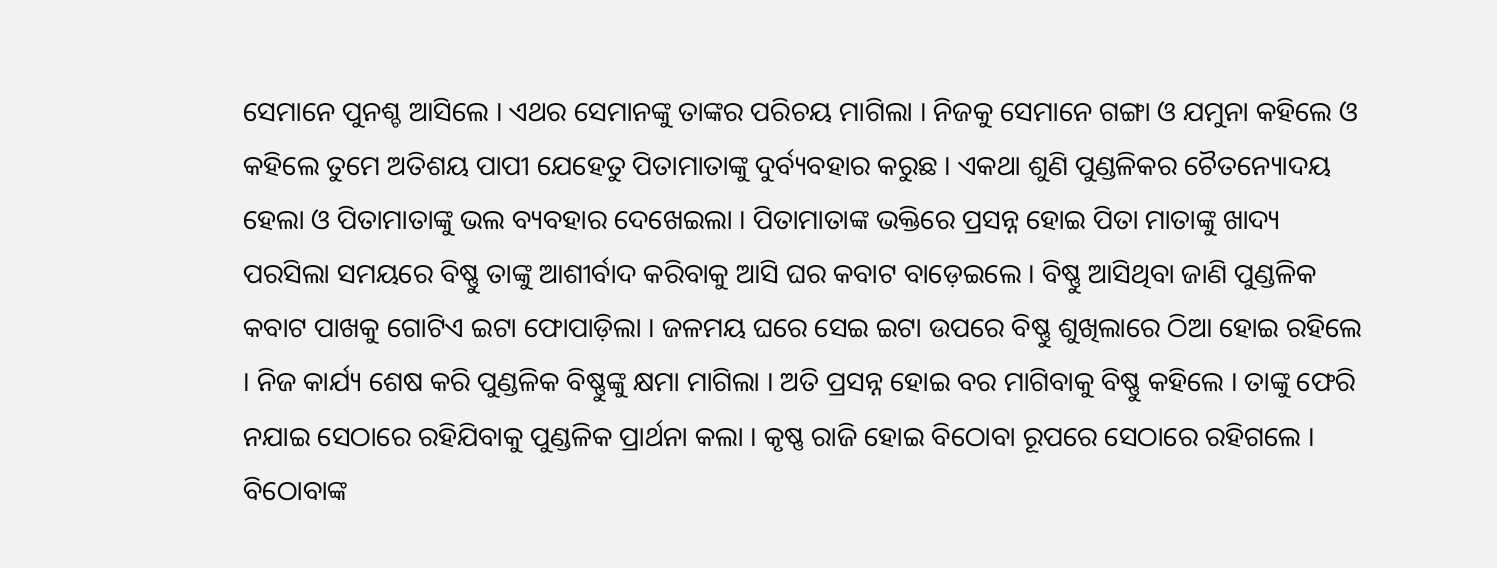ସେମାନେ ପୁନଶ୍ଚ ଆସିଲେ । ଏଥର ସେମାନଙ୍କୁ ତାଙ୍କର ପରିଚୟ ମାଗିଲା । ନିଜକୁ ସେମାନେ ଗଙ୍ଗା ଓ ଯମୁନା କହିଲେ ଓ କହିଲେ ତୁମେ ଅତିଶୟ ପାପୀ ଯେହେତୁ ପିତାମାତାଙ୍କୁ ଦୁର୍ବ୍ୟବହାର କରୁଛ । ଏକଥା ଶୁଣି ପୁଣ୍ଡଳିକର ଚୈତନ୍ୟୋଦୟ ହେଲା ଓ ପିତାମାତାଙ୍କୁ ଭଲ ବ୍ୟବହାର ଦେଖେଇଲା । ପିତାମାତାଙ୍କ ଭକ୍ତିରେ ପ୍ରସନ୍ନ ହୋଇ ପିତା ମାତାଙ୍କୁ ଖାଦ୍ୟ ପରସିଲା ସମୟରେ ବିଷ୍ଣୁ ତାଙ୍କୁ ଆଶୀର୍ବାଦ କରିବାକୁ ଆସି ଘର କବାଟ ବାଡ଼େଇଲେ । ବିଷ୍ଣୁ ଆସିଥିବା ଜାଣି ପୁଣ୍ଡଳିକ କବାଟ ପାଖକୁ ଗୋଟିଏ ଇଟା ଫୋପାଡ଼ିଲା । ଜଳମୟ ଘରେ ସେଇ ଇଟା ଉପରେ ବିଷ୍ଣୁ ଶୁଖିଲାରେ ଠିଆ ହୋଇ ରହିଲେ । ନିଜ କାର୍ଯ୍ୟ ଶେଷ କରି ପୁଣ୍ଡଳିକ ବିଷ୍ଣୁଙ୍କୁ କ୍ଷମା ମାଗିଲା । ଅତି ପ୍ରସନ୍ନ ହୋଇ ବର ମାଗିବାକୁ ବିଷ୍ଣୁ କହିଲେ । ତାଙ୍କୁ ଫେରି ନଯାଇ ସେଠାରେ ରହିଯିବାକୁ ପୁଣ୍ଡଳିକ ପ୍ରାର୍ଥନା କଲା । କୃଷ୍ଣ ରାଜି ହୋଇ ବିଠୋବା ରୂପରେ ସେଠାରେ ରହିଗଲେ । ବିଠୋବାଙ୍କ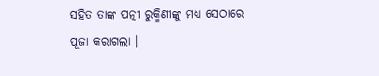ସହିତ ତାଙ୍କ ପତ୍ନୀ ରୁକ୍ମିଣୀଙ୍କୁ ମଧ୍ୟ ସେଠାରେ ପୂଜା କରାଗଲା ।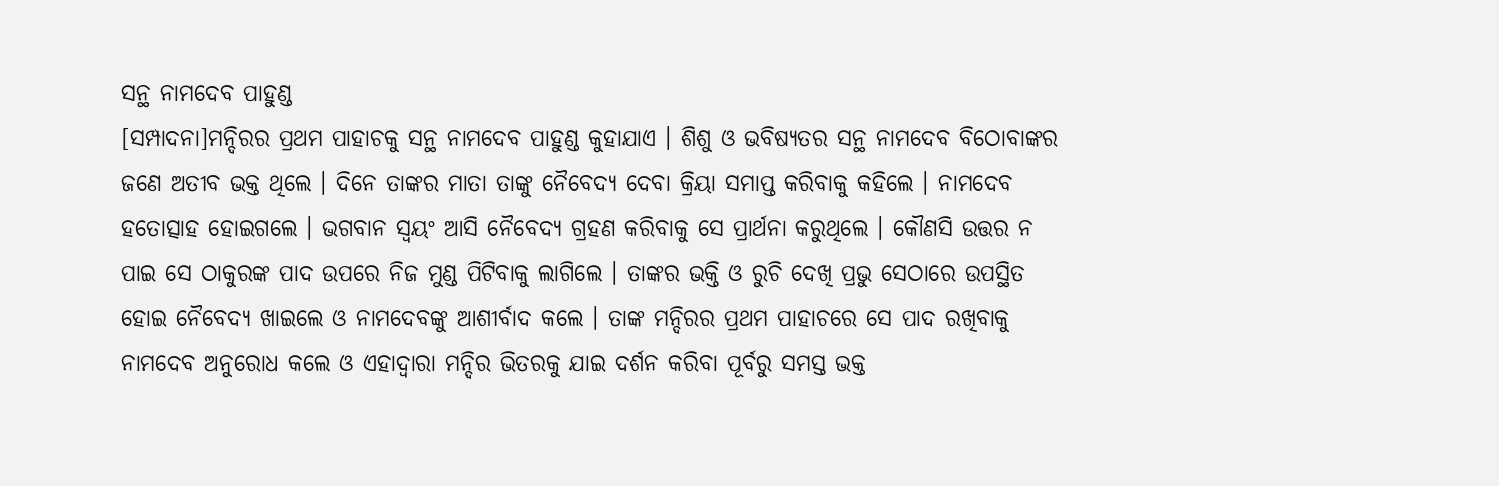ସନ୍ଥ ନାମଦେବ ପାହୁଣ୍ଡ
[ସମ୍ପାଦନା]ମନ୍ଦିରର ପ୍ରଥମ ପାହାଚକୁ ସନ୍ଥ ନାମଦେବ ପାହୁଣ୍ଡ କୁହାଯାଏ । ଶିଶୁ ଓ ଭବିଷ୍ୟତର ସନ୍ଥ ନାମଦେବ ବିଠୋବାଙ୍କର ଜଣେ ଅତୀବ ଭକ୍ତ ଥିଲେ । ଦିନେ ତାଙ୍କର ମାତା ତାଙ୍କୁ ନୈବେଦ୍ୟ ଦେବା କ୍ରିୟା ସମାପ୍ତ କରିବାକୁ କହିଲେ । ନାମଦେବ ହତୋତ୍ସାହ ହୋଇଗଲେ । ଭଗବାନ ସ୍ୱୟଂ ଆସି ନୈବେଦ୍ୟ ଗ୍ରହଣ କରିବାକୁ ସେ ପ୍ରାର୍ଥନା କରୁଥିଲେ । କୌଣସି ଉତ୍ତର ନ ପାଇ ସେ ଠାକୁରଙ୍କ ପାଦ ଉପରେ ନିଜ ମୁଣ୍ଡ ପିଟିବାକୁ ଲାଗିଲେ । ତାଙ୍କର ଭକ୍ତି ଓ ରୁଚି ଦେଖି ପ୍ରଭୁ ସେଠାରେ ଉପସ୍ଥିତ ହୋଇ ନୈବେଦ୍ୟ ଖାଇଲେ ଓ ନାମଦେବଙ୍କୁ ଆଶୀର୍ବାଦ କଲେ । ତାଙ୍କ ମନ୍ଦିରର ପ୍ରଥମ ପାହାଚରେ ସେ ପାଦ ରଖିବାକୁ ନାମଦେବ ଅନୁରୋଧ କଲେ ଓ ଏହାଦ୍ୱାରା ମନ୍ଦିର ଭିତରକୁ ଯାଇ ଦର୍ଶନ କରିବା ପୂର୍ବରୁ ସମସ୍ତ ଭକ୍ତ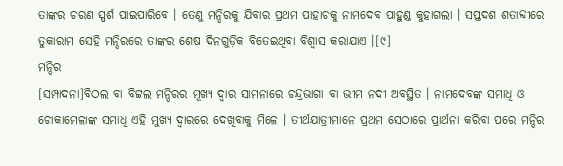ତାଙ୍କର ଚରଣ ସ୍ପର୍ଶ ପାଇପାରିବେ । ତେଣୁ ମନ୍ଦିରକୁ ଯିବାର ପ୍ରଥମ ପାହାଚକୁ ନାମଦେବ ପାହୁଣ୍ଡ କୁହାଗଲା । ସପ୍ତଦଶ ଶତାବ୍ଦୀରେ ତୁକାରାମ ସେହି ମନ୍ଦିରରେ ତାଙ୍କର ଶେଷ ଦିନଗୁଡ଼ିକ ବିତେଇଥିବା ବିଶ୍ୱାସ କରାଯାଏ ।[୯]
ମନ୍ଦିର
[ସମ୍ପାଦନା]ବିଠଲ ବା ବିଟ୍ଟଲ ମନ୍ଦିରର ମୂଖ୍ୟ ଦ୍ୱାର ସାମନାରେ ଚନ୍ଦ୍ରଭାଗା ବା ଭୀମ ନଦୀ ଅବସ୍ଥିତ । ନାମଦେବଙ୍କ ସମାଧି ଓ ଚୋକାମେଳାଙ୍କ ସମାଧି ଏହି ମୁଖ୍ୟ ଦ୍ୱାରରେ ଦେଖିବାକୁ ମିଳେ । ତୀର୍ଥଯାତ୍ରୀମାନେ ପ୍ରଥମ ସେଠାରେ ପ୍ରାର୍ଥନା କରିବା ପରେ ମନ୍ଦିର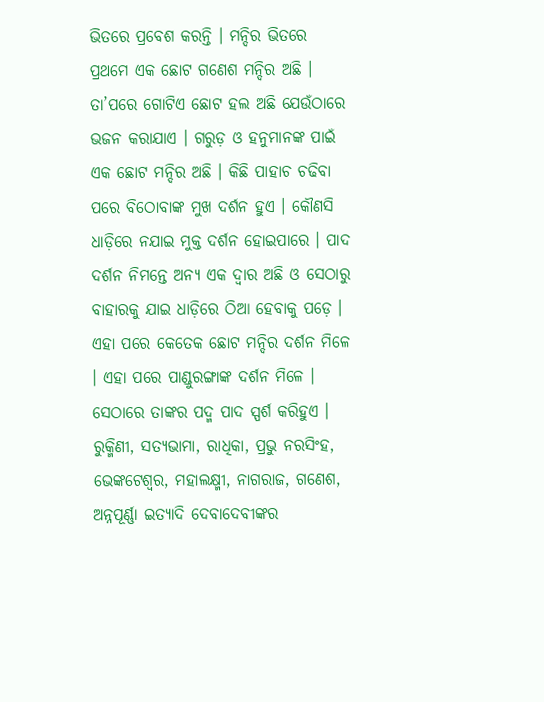ଭିତରେ ପ୍ରବେଶ କରନ୍ତି । ମନ୍ଦିର ଭିତରେ ପ୍ରଥମେ ଏକ ଛୋଟ ଗଣେଶ ମନ୍ଦିର ଅଛି । ତା’ପରେ ଗୋଟିଏ ଛୋଟ ହଲ ଅଛି ଯେଉଁଠାରେ ଭଜନ କରାଯାଏ । ଗରୁଡ଼ ଓ ହନୁମାନଙ୍କ ପାଇଁ ଏକ ଛୋଟ ମନ୍ଦିର ଅଛି । କିଛି ପାହାଚ ଚଢିବା ପରେ ବିଠୋବାଙ୍କ ମୁଖ ଦର୍ଶନ ହୁଏ । କୌଣସି ଧାଡ଼ିରେ ନଯାଇ ମୁକ୍ତ ଦର୍ଶନ ହୋଇପାରେ । ପାଦ ଦର୍ଶନ ନିମନ୍ତେ ଅନ୍ୟ ଏକ ଦ୍ୱାର ଅଛି ଓ ସେଠାରୁ ବାହାରକୁ ଯାଇ ଧାଡ଼ିରେ ଠିଆ ହେବାକୁ ପଡ଼େ । ଏହା ପରେ କେତେକ ଛୋଟ ମନ୍ଦିର ଦର୍ଶନ ମିଳେ । ଏହା ପରେ ପାଣ୍ଡୁରଙ୍ଗାଙ୍କ ଦର୍ଶନ ମିଳେ । ସେଠାରେ ତାଙ୍କର ପଦ୍ମ ପାଦ ସ୍ପର୍ଶ କରିହୁଏ । ରୁକ୍ମିଣୀ, ସତ୍ୟଭାମା, ରାଧିକା, ପ୍ରଭୁ ନରସିଂହ, ଭେଙ୍କଟେଶ୍ୱର, ମହାଲକ୍ଷ୍ମୀ, ନାଗରାଜ, ଗଣେଶ, ଅନ୍ନପୂର୍ଣ୍ଣା ଇତ୍ୟାଦି ଦେବାଦେବୀଙ୍କର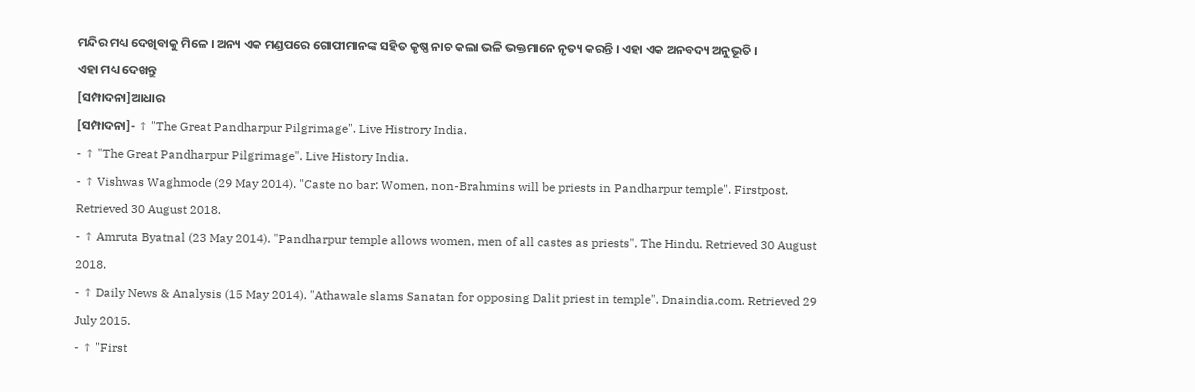ମନ୍ଦିର ମଧ୍ୟ ଦେଖିବାକୁ ମିଳେ । ଅନ୍ୟ ଏକ ମଣ୍ଡପରେ ଗୋପୀମାନଙ୍କ ସହିତ କୃଷ୍ଣ ନାଚ କଲା ଭଳି ଭକ୍ତମାନେ ନୃତ୍ୟ କରନ୍ତି । ଏହା ଏକ ଅନବଦ୍ୟ ଅନୁଭୂତି ।
ଏହା ମଧ୍ୟ ଦେଖନ୍ତୁ
[ସମ୍ପାଦନା]ଆଧାର
[ସମ୍ପାଦନା]- ↑ "The Great Pandharpur Pilgrimage". Live Histrory India.
- ↑ "The Great Pandharpur Pilgrimage". Live History India.
- ↑ Vishwas Waghmode (29 May 2014). "Caste no bar: Women, non-Brahmins will be priests in Pandharpur temple". Firstpost. Retrieved 30 August 2018.
- ↑ Amruta Byatnal (23 May 2014). "Pandharpur temple allows women, men of all castes as priests". The Hindu. Retrieved 30 August 2018.
- ↑ Daily News & Analysis (15 May 2014). "Athawale slams Sanatan for opposing Dalit priest in temple". Dnaindia.com. Retrieved 29 July 2015.
- ↑ "First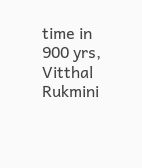time in 900 yrs, Vitthal Rukmini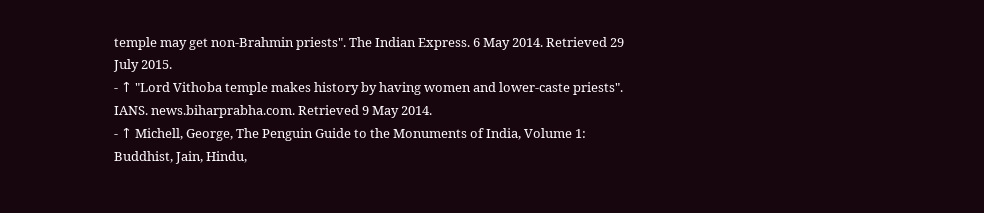temple may get non-Brahmin priests". The Indian Express. 6 May 2014. Retrieved 29 July 2015.
- ↑ "Lord Vithoba temple makes history by having women and lower-caste priests". IANS. news.biharprabha.com. Retrieved 9 May 2014.
- ↑ Michell, George, The Penguin Guide to the Monuments of India, Volume 1: Buddhist, Jain, Hindu,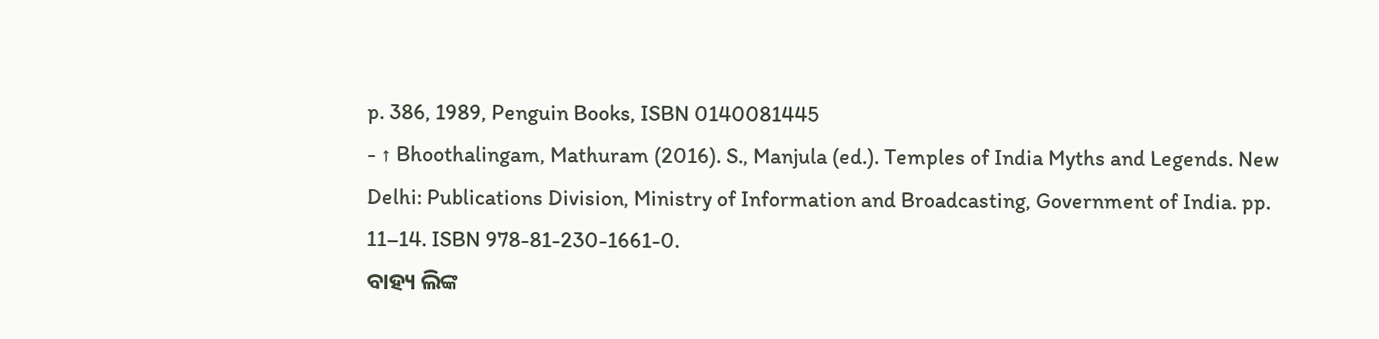p. 386, 1989, Penguin Books, ISBN 0140081445
- ↑ Bhoothalingam, Mathuram (2016). S., Manjula (ed.). Temples of India Myths and Legends. New Delhi: Publications Division, Ministry of Information and Broadcasting, Government of India. pp. 11–14. ISBN 978-81-230-1661-0.
ବାହ୍ୟ ଲିଙ୍କ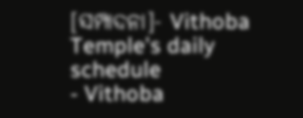[ସମ୍ପାଦନା]- Vithoba Temple's daily schedule
- Vithoba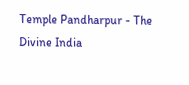Temple Pandharpur - The Divine India